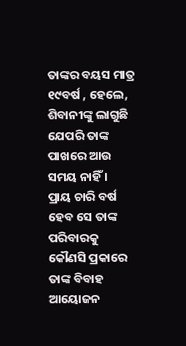ତାଙ୍କର ବୟସ ମାତ୍ର ୧୯ବର୍ଷ , ହେଲେ, ଶିବାନୀଙ୍କୁ ଲାଗୁଛି ଯେପରି ତାଙ୍କ ପାଖରେ ଆଉ ସମୟ ନାହିଁ ।
ପ୍ରାୟ ଚାରି ବର୍ଷ ହେବ ସେ ତାଙ୍କ ପରିବାରକୁ କୌଣସି ପ୍ରକାରେ ତାଙ୍କ ବିବାହ ଆୟୋଜନ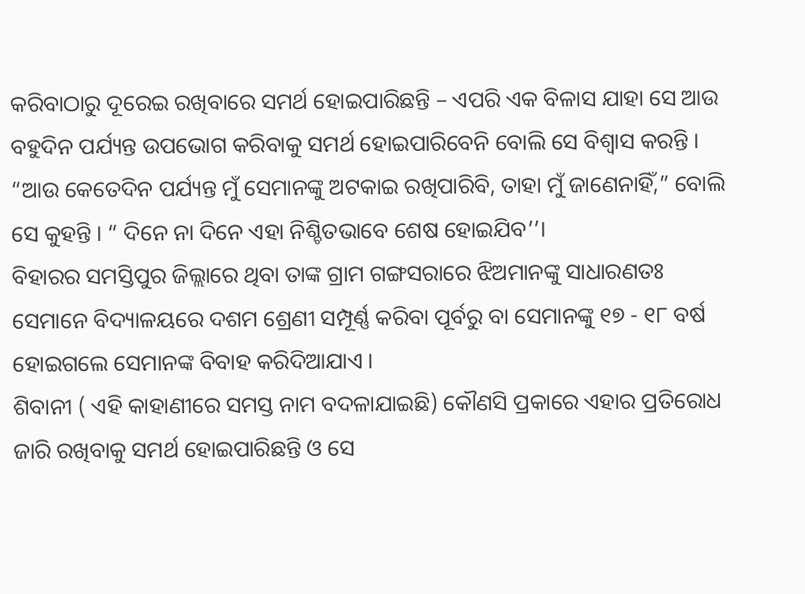କରିବାଠାରୁ ଦୂରେଇ ରଖିବାରେ ସମର୍ଥ ହୋଇପାରିଛନ୍ତି – ଏପରି ଏକ ବିଳାସ ଯାହା ସେ ଆଉ ବହୁଦିନ ପର୍ଯ୍ୟନ୍ତ ଉପଭୋଗ କରିବାକୁ ସମର୍ଥ ହୋଇପାରିବେନି ବୋଲି ସେ ବିଶ୍ୱାସ କରନ୍ତି । “ଆଉ କେତେଦିନ ପର୍ଯ୍ୟନ୍ତ ମୁଁ ସେମାନଙ୍କୁ ଅଟକାଇ ରଖିପାରିବି, ତାହା ମୁଁ ଜାଣେନାହିଁ,” ବୋଲି ସେ କୁହନ୍ତି । “ ଦିନେ ନା ଦିନେ ଏହା ନିଶ୍ଚିତଭାବେ ଶେଷ ହୋଇଯିବ’’।
ବିହାରର ସମସ୍ତିପୁର ଜିଲ୍ଲାରେ ଥିବା ତାଙ୍କ ଗ୍ରାମ ଗଙ୍ଗସରାରେ ଝିଅମାନଙ୍କୁ ସାଧାରଣତଃ ସେମାନେ ବିଦ୍ୟାଳୟରେ ଦଶମ ଶ୍ରେଣୀ ସମ୍ପୂର୍ଣ୍ଣ କରିବା ପୂର୍ବରୁ ବା ସେମାନଙ୍କୁ ୧୭ - ୧୮ ବର୍ଷ ହୋଇଗଲେ ସେମାନଙ୍କ ବିବାହ କରିଦିଆଯାଏ ।
ଶିବାନୀ ( ଏହି କାହାଣୀରେ ସମସ୍ତ ନାମ ବଦଳାଯାଇଛି) କୌଣସି ପ୍ରକାରେ ଏହାର ପ୍ରତିରୋଧ ଜାରି ରଖିବାକୁ ସମର୍ଥ ହୋଇପାରିଛନ୍ତି ଓ ସେ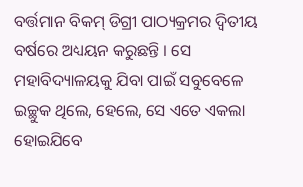ବର୍ତ୍ତମାନ ବିକମ୍ ଡିଗ୍ରୀ ପାଠ୍ୟକ୍ରମର ଦ୍ୱିତୀୟ ବର୍ଷରେ ଅଧ୍ୟୟନ କରୁଛନ୍ତି । ସେ ମହାବିଦ୍ୟାଳୟକୁ ଯିବା ପାଇଁ ସବୁବେଳେ ଇଚ୍ଛୁକ ଥିଲେ, ହେଲେ, ସେ ଏତେ ଏକଲା ହୋଇଯିବେ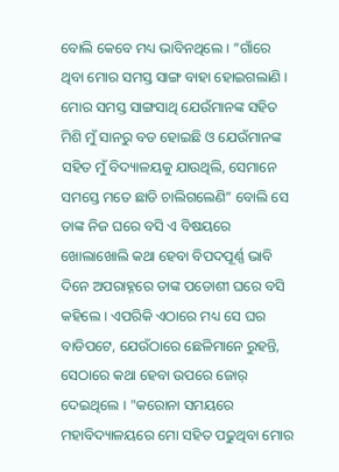ବୋଲି କେବେ ମଧ୍ୟ ଭାବିନଥିଲେ । “ଗାଁରେ ଥିବା ମୋର ସମସ୍ତ ସାଙ୍ଗ ବାହା ହୋଇଗଲାଣି । ମୋର ସମସ୍ତ ସାଙ୍ଗସାଥି ଯେଉଁମାନଙ୍କ ସହିତ ମିଶି ମୁଁ ସାନରୁ ବଡ ହୋଇଛି ଓ ଯେଉଁମାନଙ୍କ ସହିତ ମୁଁ ବିଦ୍ୟାଳୟକୁ ଯାଉଥିଲି, ସେମାନେ ସମସ୍ତେ ମତେ ଛାଡି ଚାଲିଗଲେଣି” ବୋଲି ସେ ତାଙ୍କ ନିଜ ଘରେ ବସି ଏ ବିଷୟରେ ଖୋଲାଖୋଲି କଥା ହେବା ବିପଦପୂର୍ଣ୍ଣ ଭାବି ଦିନେ ଅପରାହ୍ନରେ ତାଙ୍କ ପଡୋଶୀ ଘରେ ବସି କହିଲେ । ଏପରିକି ଏଠାରେ ମଧ୍ୟ ସେ ଘର ବାଡିପଟେ, ଯେଉଁଠାରେ ଛେଳିମାନେ ରୁହନ୍ତି, ସେଠାରେ କଥା ହେବା ଉପରେ ଜୋର୍ ଦେଇଥିଲେ । "କରୋନା ସମୟରେ ମହାବିଦ୍ୟାଳୟରେ ମୋ ସହିତ ପଢୁଥିବା ମୋର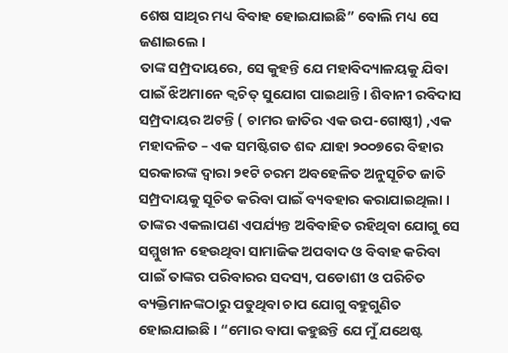ଶେଷ ସାଥିର ମଧ୍ୟ ବିବାହ ହୋଇଯାଇଛି” ବୋଲି ମଧ୍ୟ ସେ ଜଣାଇଲେ ।
ତାଙ୍କ ସମ୍ପ୍ରଦାୟରେ, ସେ କୁହନ୍ତି ଯେ ମହାବିଦ୍ୟାଳୟକୁ ଯିବା ପାଇଁ ଝିଅମାନେ କ୍ୱଚିତ୍ ସୁଯୋଗ ପାଇଥାନ୍ତି । ଶିବାନୀ ରବିଦାସ ସମ୍ପ୍ରଦାୟର ଅଟନ୍ତି ( ଚାମର ଜାତିର ଏକ ଉପ-ଗୋଷ୍ଠୀ) ,ଏକ ମହାଦଳିତ – ଏକ ସମଷ୍ଟିଗତ ଶବ୍ଦ ଯାହା ୨୦୦୭ରେ ବିହାର ସରକାରଙ୍କ ଦ୍ୱାରା ୨୧ଟି ଚରମ ଅବହେଳିତ ଅନୁସୂଚିତ ଜାତି ସମ୍ପ୍ରଦାୟକୁ ସୂଚିତ କରିବା ପାଇଁ ବ୍ୟବହାର କରାଯାଇଥିଲା ।
ତାଙ୍କର ଏକଲାପଣ ଏପର୍ଯ୍ୟନ୍ତ ଅବିବାହିତ ରହିଥିବା ଯୋଗୁ ସେ ସମ୍ମୁଖୀନ ହେଉଥିବା ସାମାଜିକ ଅପବାଦ ଓ ବିବାହ କରିବା ପାଇଁ ତାଙ୍କର ପରିବାରର ସଦସ୍ୟ, ପଡୋଶୀ ଓ ପରିଚିତ ବ୍ୟକ୍ତିମାନଙ୍କଠାରୁ ପଡୁଥିବା ଚାପ ଯୋଗୁ ବହୁଗୁଣିତ ହୋଇଯାଇଛି । “ମୋର ବାପା କହୁଛନ୍ତି ଯେ ମୁଁ ଯଥେଷ୍ଟ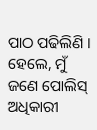ପାଠ ପଢିଲିଣି । ହେଲେ, ମୁଁ ଜଣେ ପୋଲିସ୍ ଅଧିକାରୀ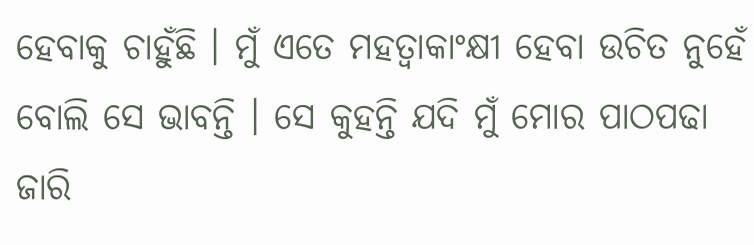ହେବାକୁ ଚାହୁଁଛି । ମୁଁ ଏତେ ମହତ୍ୱାକାଂକ୍ଷୀ ହେବା ଉଚିତ ନୁହେଁ ବୋଲି ସେ ଭାବନ୍ତି । ସେ କୁହନ୍ତି ଯଦି ମୁଁ ମୋର ପାଠପଢା ଜାରି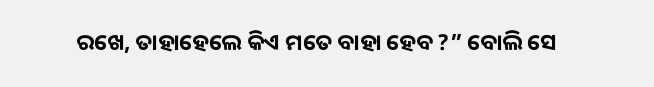ରଖେ, ତାହାହେଲେ କିଏ ମତେ ବାହା ହେବ ?” ବୋଲି ସେ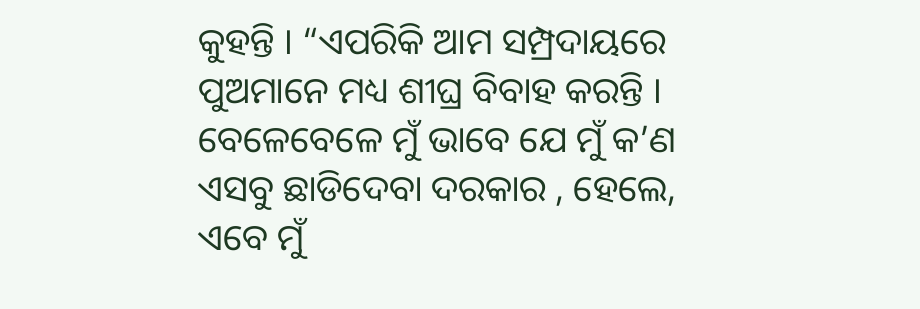କୁହନ୍ତି । “ଏପରିକି ଆମ ସମ୍ପ୍ରଦାୟରେ ପୁଅମାନେ ମଧ୍ୟ ଶୀଘ୍ର ବିବାହ କରନ୍ତି । ବେଳେବେଳେ ମୁଁ ଭାବେ ଯେ ମୁଁ କ’ଣ ଏସବୁ ଛାଡିଦେବା ଦରକାର , ହେଲେ, ଏବେ ମୁଁ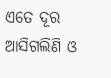ଏତେ ଦୂର ଆସିଗଲିଣି ଓ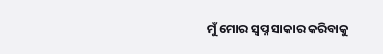ମୁଁ ମୋର ସ୍ୱପ୍ନ ସାକାର କରିବାକୁ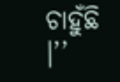ଚାହୁଁଛି ।’’